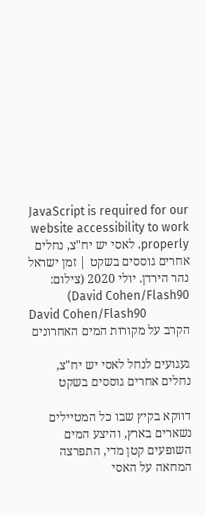JavaScript is required for our website accessibility to work properly. לאסי יש יח"צ, נחלים אחרים גוססים בשקט | זמן ישראל
נהר הירדן. יולי 2020 (צילום: David Cohen/Flash90)
David Cohen/Flash90
הקרב על מקורות המים האחרונים

געגועים לנחל לאסי יש יח"צ, נחלים אחרים גוססים בשקט

דווקא בקיץ שבו כל המטיילים נשארים בארץ, והיצע המים השופעים קטן מדי, התפרצה המחאה על האסי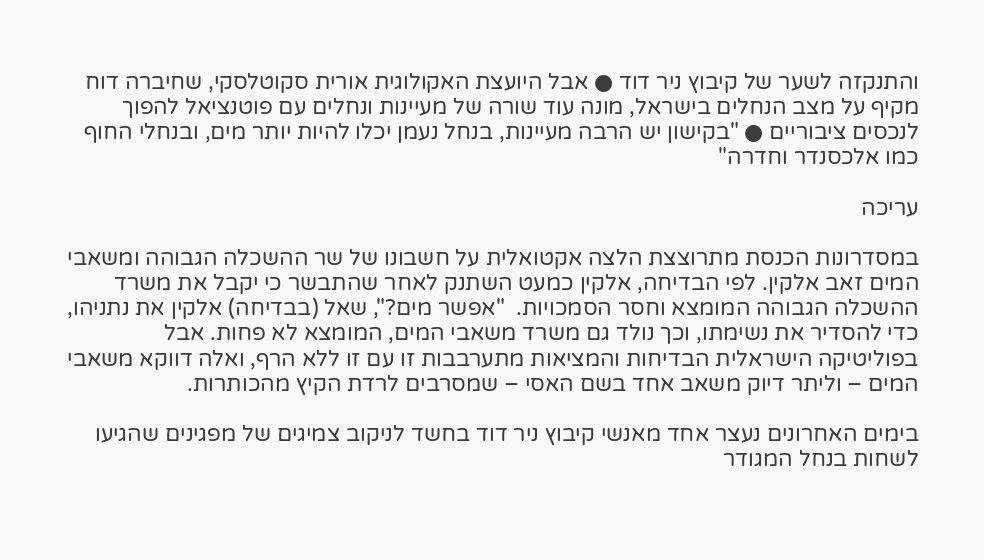והתנקזה לשער של קיבוץ ניר דוד ● אבל היועצת האקולוגית אורית סקוטלסקי, שחיברה דוח מקיף על מצב הנחלים בישראל, מונה עוד שורה של מעיינות ונחלים עם פוטנציאל להפוך לנכסים ציבוריים ● "בקישון יש הרבה מעיינות, בנחל נעמן יכלו להיות יותר מים, ובנחלי החוף כמו אלכסנדר וחדרה"

עריכה

במסדרונות הכנסת מתרוצצת הלצה אקטואלית על חשבונו של שר ההשכלה הגבוהה ומשאבי המים זאב אלקין. לפי הבדיחה, אלקין כמעט השתנק לאחר שהתבשר כי יקבל את משרד ההשכלה הגבוהה המומצא וחסר הסמכויות.  "אפשר מים?", שאל (בבדיחה) אלקין את נתניהו, כדי להסדיר את נשימתו, וכך נולד גם משרד משאבי המים, המומצא לא פחות. אבל בפוליטיקה הישראלית הבדיחות והמציאות מתערבבות זו עם זו ללא הרף, ואלה דווקא משאבי המים – וליתר דיוק משאב אחד בשם האסי – שמסרבים לרדת הקיץ מהכותרות.

בימים האחרונים נעצר אחד מאנשי קיבוץ ניר דוד בחשד לניקוב צמיגים של מפגינים שהגיעו לשחות בנחל המגודר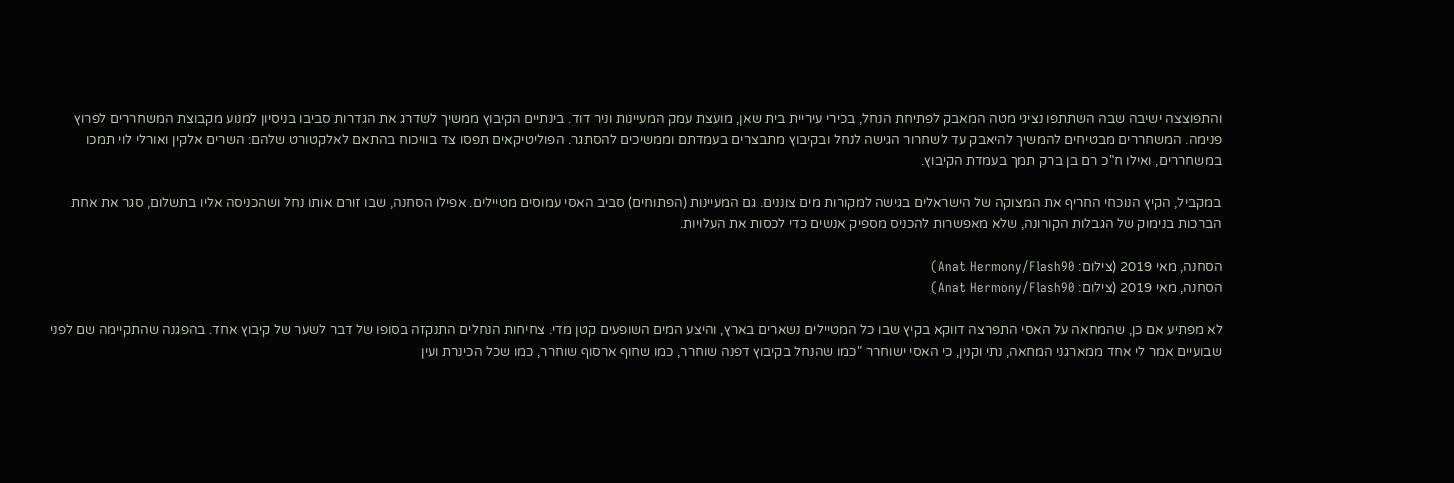והתפוצצה ישיבה שבה השתתפו נציגי מטה המאבק לפתיחת הנחל, בכירי עיריית בית שאן, מועצת עמק המעיינות וניר דוד. בינתיים הקיבוץ ממשיך לשדרג את הגדרות סביבו בניסיון למנוע מקבוצת המשחררים לפרוץ פנימה. המשחררים מבטיחים להמשיך להיאבק עד לשחרור הגישה לנחל ובקיבוץ מתבצרים בעמדתם וממשיכים להסתגר. הפוליטיקאים תפסו צד בוויכוח בהתאם לאלקטורט שלהם: השרים אלקין ואורלי לוי תמכו במשחררים, ואילו ח"כ רם בן ברק תמך בעמדת הקיבוץ.

במקביל, הקיץ הנוכחי החריף את המצוקה של הישראלים בגישה למקורות מים צוננים. גם המעיינות (הפתוחים) סביב האסי עמוסים מטיילים. אפילו הסחנה, שבו זורם אותו נחל ושהכניסה אליו בתשלום, סגר את אחת הברכות בנימוק של הגבלות הקורונה, שלא מאפשרות להכניס מספיק אנשים כדי לכסות את העלויות.

הסחנה, מאי 2019 (צילום: Anat Hermony/Flash90)
הסחנה, מאי 2019 (צילום: Anat Hermony/Flash90)

לא מפתיע אם כן, שהמחאה על האסי התפרצה דווקא בקיץ שבו כל המטיילים נשארים בארץ, והיצע המים השופעים קטן מדי. צחיחות הנחלים התנקזה בסופו של דבר לשער של קיבוץ אחד. בהפגנה שהתקיימה שם לפני שבועיים אמר לי אחד ממארגני המחאה, נתי וקנין, כי האסי ישוחרר "כמו שהנחל בקיבוץ דפנה שוחרר, כמו שחוף ארסוף שוחרר, כמו שכל הכינרת ועין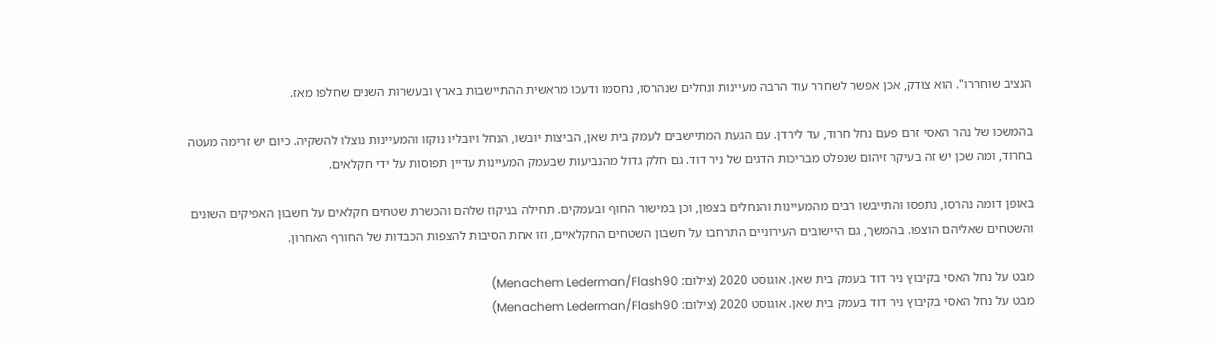הנציב שוחררו". הוא צודק, אכן אפשר לשחרר עוד הרבה מעיינות ונחלים שנהרסו, נחסמו ודעכו מראשית ההתיישבות בארץ ובעשרות השנים שחלפו מאז.

בהמשכו של נהר האסי זרם פעם נחל חרוד, עד לירדן. עם הגעת המתיישבים לעמק בית שאן, הביצות יובשו, הנחל ויובליו נוקזו והמעיינות נוצלו להשקיה. כיום יש זרימה מעטה בחרוד, ומה שכן יש זה בעיקר זיהום שנפלט מבריכות הדגים של ניר דוד. גם חלק גדול מהנביעות שבעמק המעיינות עדיין תפוסות על ידי חקלאים.

באופן דומה נהרסו, נתפסו והתייבשו רבים מהמעיינות והנחלים בצפון, וכן במישור החוף ובעמקים. תחילה בניקוז שלהם והכשרת שטחים חקלאים על חשבון האפיקים השונים והשטחים שאליהם הוצפו. בהמשך, גם היישובים העירוניים התרחבו על חשבון השטחים החקלאיים, וזו אחת הסיבות להצפות הכבדות של החורף האחרון.

מבט על נחל האסי בקיבוץ ניר דוד בעמק בית שאן. אוגוסט 2020 (צילום: Menachem Lederman/Flash90)
מבט על נחל האסי בקיבוץ ניר דוד בעמק בית שאן. אוגוסט 2020 (צילום: Menachem Lederman/Flash90)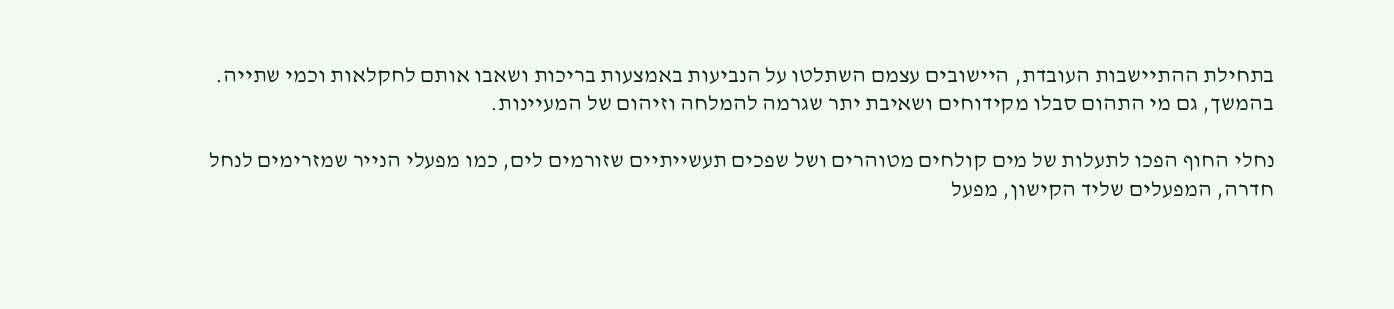בתחילת ההתיישבות העובדת, היישובים עצמם השתלטו על הנביעות באמצעות בריכות ושאבו אותם לחקלאות וכמי שתייה. בהמשך, גם מי התהום סבלו מקידוחים ושאיבת יתר שגרמה להמלחה וזיהום של המעיינות.

נחלי החוף הפכו לתעלות של מים קולחים מטוהרים ושל שפכים תעשייתיים שזורמים לים, כמו מפעלי הנייר שמזרימים לנחל חדרה, המפעלים שליד הקישון, מפעל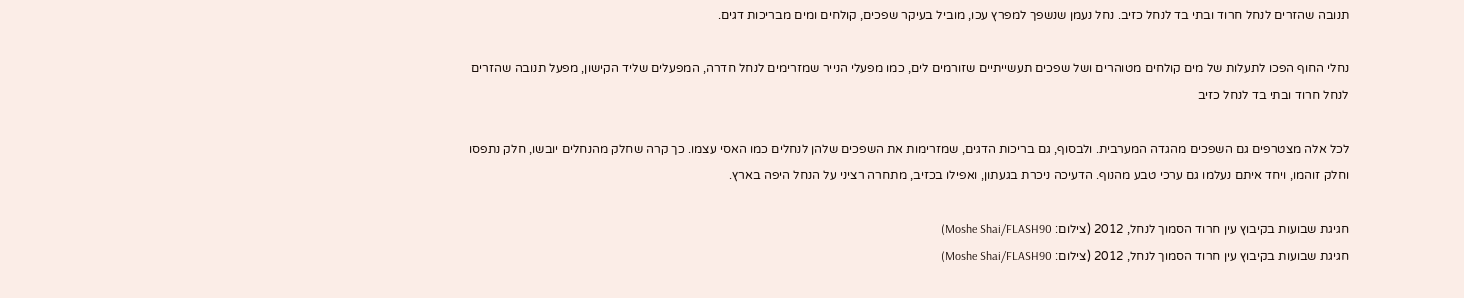תנובה שהזרים לנחל חרוד ובתי בד לנחל כזיב. נחל נעמן שנשפך למפרץ עכו, מוביל בעיקר שפכים, קולחים ומים מבריכות דגים.

נחלי החוף הפכו לתעלות של מים קולחים מטוהרים ושל שפכים תעשייתיים שזורמים לים, כמו מפעלי הנייר שמזרימים לנחל חדרה, המפעלים שליד הקישון, מפעל תנובה שהזרים לנחל חרוד ובתי בד לנחל כזיב

לכל אלה מצטרפים גם השפכים מהגדה המערבית. ולבסוף, גם בריכות הדגים, שמזרימות את השפכים שלהן לנחלים כמו האסי עצמו. כך קרה שחלק מהנחלים יובשו, חלק נתפסו וחלק זוהמו, ויחד איתם נעלמו גם ערכי טבע מהנוף. הדעיכה ניכרת בגעתון, ואפילו בכזיב, מתחרה רציני על הנחל היפה בארץ.

חגיגת שבועות בקיבוץ עין חרוד הסמוך לנחל, 2012 (צילום: Moshe Shai/FLASH90)
חגיגת שבועות בקיבוץ עין חרוד הסמוך לנחל, 2012 (צילום: Moshe Shai/FLASH90)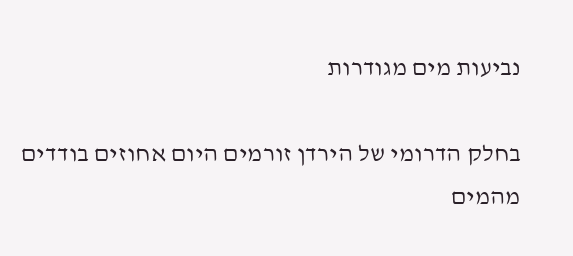נביעות מים מגודרות

בחלק הדרומי של הירדן זורמים היום אחוזים בודדים מהמים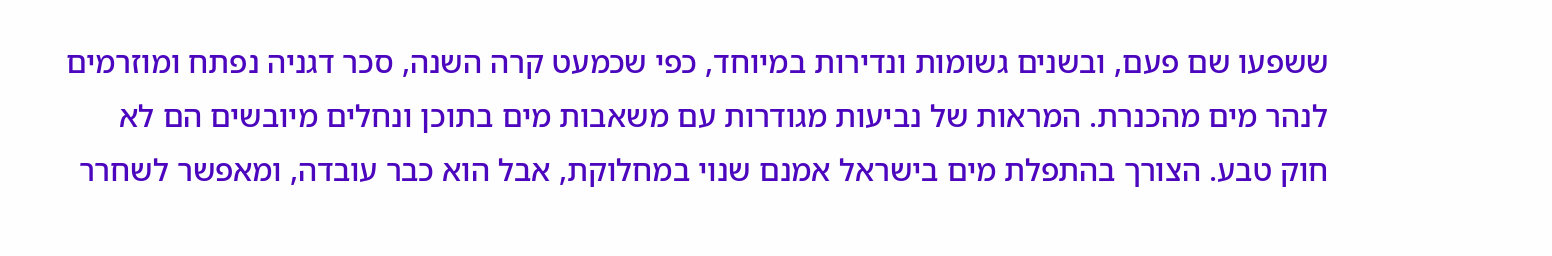ששפעו שם פעם, ובשנים גשומות ונדירות במיוחד, כפי שכמעט קרה השנה, סכר דגניה נפתח ומוזרמים לנהר מים מהכנרת. המראות של נביעות מגודרות עם משאבות מים בתוכן ונחלים מיובשים הם לא חוק טבע. הצורך בהתפלת מים בישראל אמנם שנוי במחלוקת, אבל הוא כבר עובדה, ומאפשר לשחרר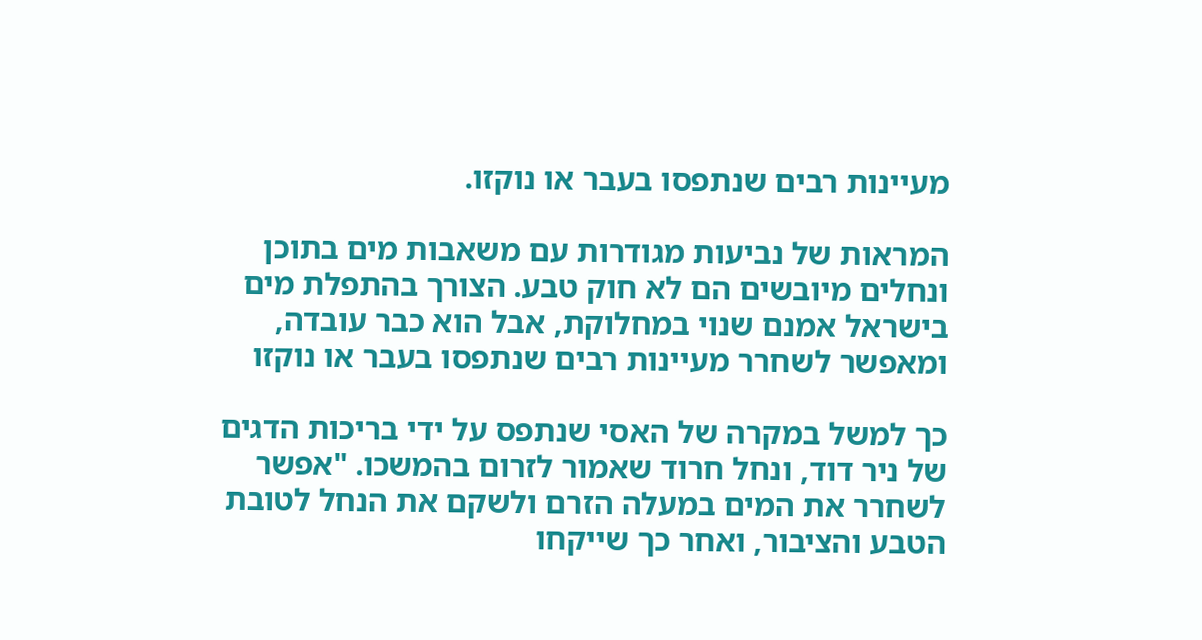מעיינות רבים שנתפסו בעבר או נוקזו.

המראות של נביעות מגודרות עם משאבות מים בתוכן ונחלים מיובשים הם לא חוק טבע. הצורך בהתפלת מים בישראל אמנם שנוי במחלוקת, אבל הוא כבר עובדה, ומאפשר לשחרר מעיינות רבים שנתפסו בעבר או נוקזו

כך למשל במקרה של האסי שנתפס על ידי בריכות הדגים של ניר דוד, ונחל חרוד שאמור לזרום בהמשכו. "אפשר לשחרר את המים במעלה הזרם ולשקם את הנחל לטובת הטבע והציבור, ואחר כך שייקחו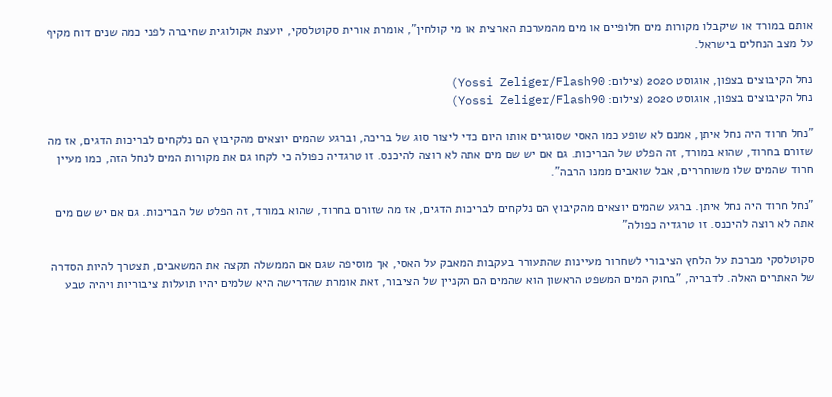אותם במורד או שיקבלו מקורות מים חלופיים או מים מהמערכת הארצית או מי קולחין", אומרת אורית סקוטלסקי, יועצת אקולוגית שחיברה לפני כמה שנים דוח מקיף על מצב הנחלים בישראל.

נחל הקיבוצים בצפון, אוגוסט 2020 (צילום: Yossi Zeliger/Flash90)
נחל הקיבוצים בצפון, אוגוסט 2020 (צילום: Yossi Zeliger/Flash90)

"נחל חרוד היה נחל איתן, אמנם לא שופע כמו האסי שסוגרים אותו היום כדי ליצור סוג של בריכה, וברגע שהמים יוצאים מהקיבוץ הם נלקחים לבריכות הדגים, אז מה שזורם בחרוד, שהוא במורד, זה הפלט של הבריכות. גם אם יש שם מים אתה לא רוצה להיכנס. זו טרגדיה כפולה כי לקחו גם את מקורות המים לנחל הזה, כמו מעיין חרוד שהמים שלו משוחררים, אבל שואבים ממנו הרבה".

"נחל חרוד היה נחל איתן. ברגע שהמים יוצאים מהקיבוץ הם נלקחים לבריכות הדגים, אז מה שזורם בחרוד, שהוא במורד, זה הפלט של הבריכות. גם אם יש שם מים אתה לא רוצה להיכנס. זו טרגדיה כפולה"

סקוטלסקי מברכת על הלחץ הציבורי לשחרור מעיינות שהתעורר בעקבות המאבק על האסי, אך מוסיפה שגם אם הממשלה תקצה את המשאבים, תצטרך להיות הסדרה של האתרים האלה. לדבריה, "בחוק המים המשפט הראשון הוא שהמים הם הקניין של הציבור, זאת אומרת שהדרישה היא שלמים יהיו תועלות ציבוריות ויהיה טבע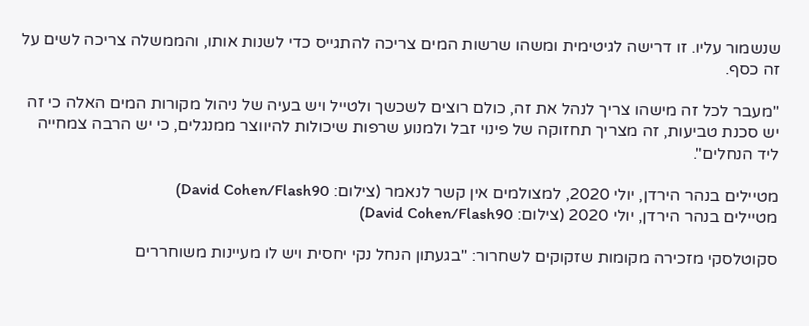שנשמור עליו. זו דרישה לגיטימית ומשהו שרשות המים צריכה להתגייס כדי לשנות אותו, והממשלה צריכה לשים על זה כסף.

"מעבר לכל זה מישהו צריך לנהל את זה, כולם רוצים לשכשך ולטייל ויש בעיה של ניהול מקורות המים האלה כי זה יש סכנת טביעות, זה מצריך תחזוקה של פינוי זבל ולמנוע שרפות שיכולות להיווצר ממנגלים, כי יש הרבה צמחייה ליד הנחלים".

מטיילים בנהר הירדן, יולי 2020, למצולמים אין קשר לנאמר (צילום: David Cohen/Flash90)
מטיילים בנהר הירדן, יולי 2020 (צילום: David Cohen/Flash90)

סקוטלסקי מזכירה מקומות שזקוקים לשחרור: "בגעתון הנחל נקי יחסית ויש לו מעיינות משוחררים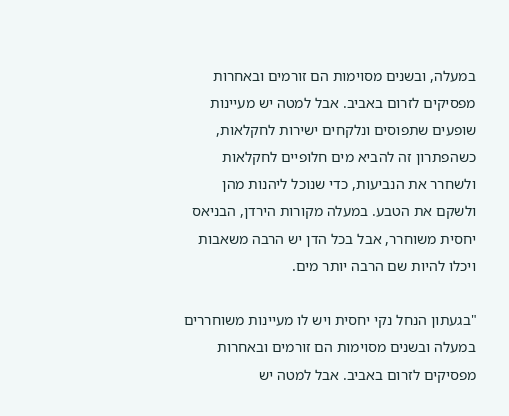במעלה, ובשנים מסוימות הם זורמים ובאחרות מפסיקים לזרום באביב. אבל למטה יש מעיינות שופעים שתפוסים ונלקחים ישירות לחקלאות, כשהפתרון זה להביא מים חלופיים לחקלאות ולשחרר את הנביעות, כדי שנוכל ליהנות מהן ולשקם את הטבע. במעלה מקורות הירדן, הבניאס יחסית משוחרר, אבל בכל הדן יש הרבה משאבות ויכלו להיות שם הרבה יותר מים.

"בגעתון הנחל נקי יחסית ויש לו מעיינות משוחררים במעלה ובשנים מסוימות הם זורמים ובאחרות מפסיקים לזרום באביב. אבל למטה יש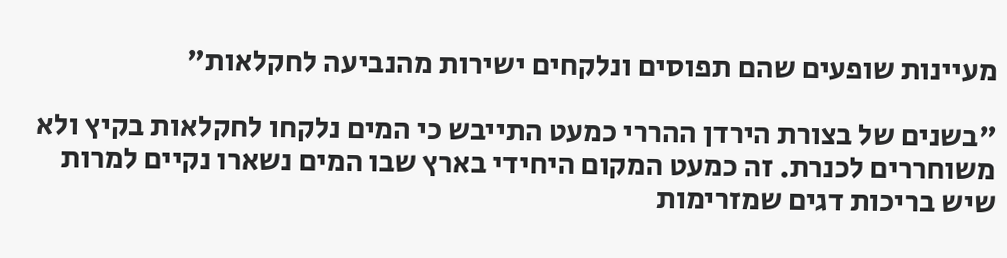מעיינות שופעים שהם תפוסים ונלקחים ישירות מהנביעה לחקלאות"

"בשנים של בצורת הירדן ההררי כמעט התייבש כי המים נלקחו לחקלאות בקיץ ולא משוחררים לכנרת. זה כמעט המקום היחידי בארץ שבו המים נשארו נקיים למרות שיש בריכות דגים שמזרימות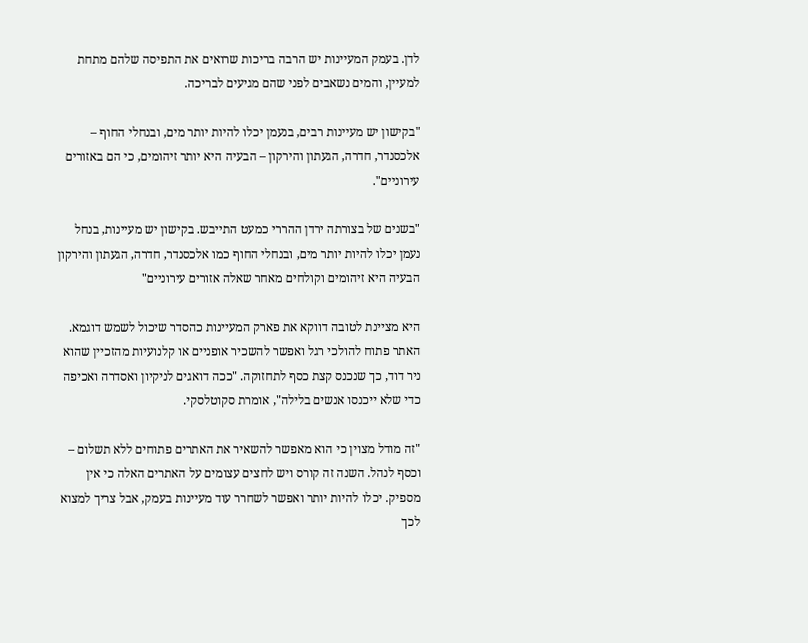לדן. בעמק המעיינות יש הרבה בריכות שרואים את התפיסה שלהם מתחת למעיין, והמים נשאבים לפני שהם מגיעים לבריכה.

"בקישון יש מעיינות רבים, בנעמן יכלו להיות יותר מים, ובנחלי החוף – אלכסנדר, חדרה, הגעתון והירקון – הבעיה היא יותר זיהומים, כי הם באזורים עירוניים".

"בשנים של בצורתה ירדן ההררי כמעט התייבש. בקישון יש מעיינות, בנחל נעמן יכלו להיות יותר מים, ובנחלי החוף כמו אלכסנדר, חדרה, הגעתון והירקון הבעיה היא זיהומים וקולחים מאחר שאלה אזורים עירוניים"

היא מציינת לטובה דווקא את פארק המעיינות כהסדר שיכול לשמש דוגמא. האתר פתוח להולכי רגל ואפשר להשכיר אופניים או קלנועיות מהזכיין שהוא ניר דוד, כך שנכנס קצת כסף לתחזוקה. "ככה דואגים לניקיון ואסדרה ואכיפה כדי שלא ייכנסו אנשים בלילה", אומרת סקוטלסקי.

"זה מודל מצוין כי הוא מאפשר להשאיר את האתרים פתוחים ללא תשלום – וכסף לנהל. השנה זה קורס ויש לחצים עצומים על האתרים האלה כי אין מספיק. יכלו להיות יותר ואפשר לשחרר עוד מעיינות בעמק, אבל צריך למצוא לכך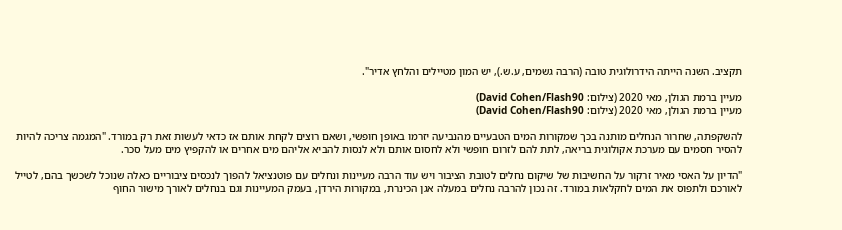תקציב. השנה הייתה הידרולוגית טובה (הרבה גשמים, ע.ש.), יש המון מטיילים והלחץ אדיר".

מעיין ברמת הגולן, מאי 2020 (צילום: David Cohen/Flash90)
מעיין ברמת הגולן, מאי 2020 (צילום: David Cohen/Flash90)

להשקפתה, שחרור הנחלים מותנה בכך שמקורות המים הטבעיים מהנביעה יזרמו באופן חופשי, ושאם רוצים לקחת אותם אז כדאי לעשות זאת רק במורד. "המגמה צריכה להיות להסיר חסמים עם מערכת אקולוגית בריאה, לתת להם לזרום חופשי ולא לחסום אותם ולא לנסות להביא אליהם מים אחרים או להקפיץ מים מעל סכר.

"הדיון על האסי מאיר זרקור על החשיבות של שיקום נחלים לטובת הציבור ויש עוד הרבה מעיינות ונחלים עם פוטנציאל להפוך לנכסים ציבוריים כאלה שנוכל לשכשך בהם, לטייל לאורכם ולתפוס את המים לחקלאות במורד. זה נכון להרבה נחלים במעלה אגן הכינרת, במקורות הירדן, בעמק המעיינות וגם בנחלים לאורך מישור החוף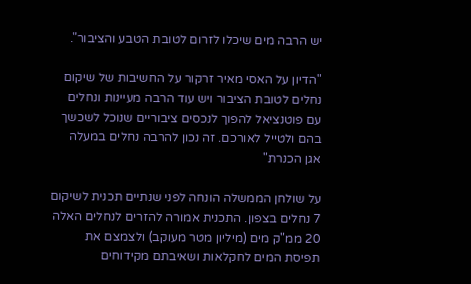יש הרבה מים שיכלו לזרום לטובת הטבע והציבור".

"הדיון על האסי מאיר זרקור על החשיבות של שיקום נחלים לטובת הציבור ויש עוד הרבה מעיינות ונחלים עם פוטנציאל להפוך לנכסים ציבוריים שנוכל לשכשך בהם ולטייל לאורכם. זה נכון להרבה נחלים במעלה אגן הכנרת"

על שולחן הממשלה הונחה לפני שנתיים תכנית לשיקום 7 נחלים בצפון. התכנית אמורה להזרים לנחלים האלה 20 ממ"ק מים (מיליון מטר מעוקב) ולצמצם את תפיסת המים לחקלאות ושאיבתם מקידוחים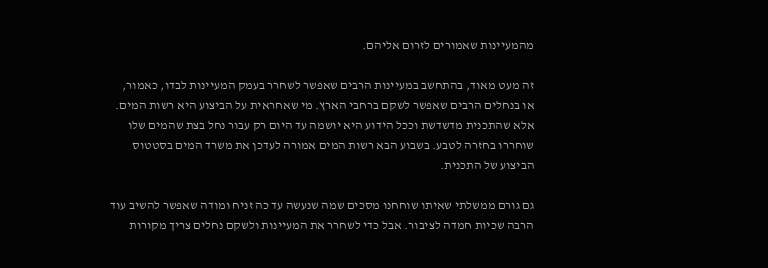מהמעיינות שאמורים לזרום אליהם.

זה מעט מאוד, בהתחשב במעיינות הרבים שאפשר לשחרר בעמק המעיינות לבדו, כאמור, או בנחלים הרבים שאפשר לשקם ברחבי הארץ. מי שאחראית על הביצוע היא רשות המים. אלא שהתכנית מדשדשת וככל הידוע היא יושמה עד היום רק עבור נחל בצת שהמים שלו שוחררו בחזרה לטבע. בשבוע הבא רשות המים אמורה לעדכן את משרד המים בסטטוס הביצוע של התכנית.

גם גורם ממשלתי שאיתו שוחחנו מסכים שמה שנעשה עד כה זניח ומודה שאפשר להשיב עוד הרבה שכיות חמדה לציבור. אבל כדי לשחרר את המעיינות ולשקם נחלים צריך מקורות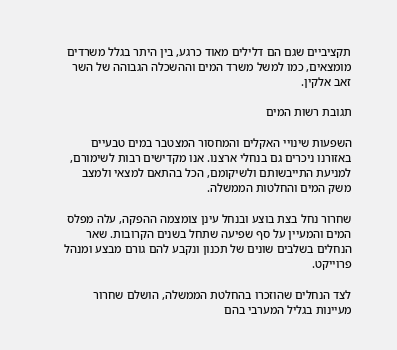תקציביים שגם הם דלילים מאוד כרגע, בין היתר בגלל משרדים מומצאים, כמו למשל משרד המים וההשכלה הגבוהה של השר זאב אלקין.

תגובת רשות המים

השפעות שינויי האקלים והמחסור המצטבר במים טבעיים באזורנו ניכרים גם בנחלי ארצנו. אנו מקדישים רבות לשימורם, למניעת התייבשותם ולשיקומם, הכל בהתאם למצאי ולמצב משק המים והחלטות הממשלה.

שחרור נחל בצת בוצע ובנחל עינן צומצמה ההפקה, עלה מפלס המים והמעיין על סף שפיעה שתחל בשנים הקרובות. שאר הנחלים בשלבים שונים של תכנון ונקבע להם גורם מבצע ומנהל פרוייקט.

לצד הנחלים שהוזכרו בהחלטת הממשלה, הושלם שחרור מעיינות בגליל המערבי בהם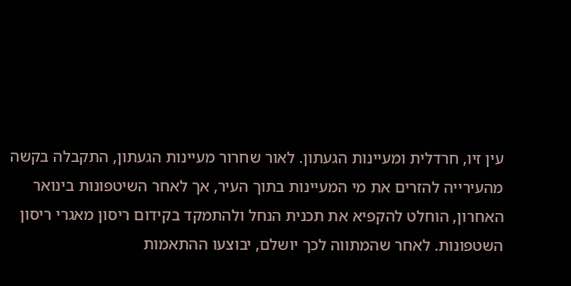עין זיו, חרדלית ומעיינות הגעתון. לאור שחרור מעיינות הגעתון, התקבלה בקשה מהעירייה להזרים את מי המעיינות בתוך העיר, אך לאחר השיטפונות בינואר האחרון, הוחלט להקפיא את תכנית הנחל ולהתמקד בקידום ריסון מאגרי ריסון השטפונות. לאחר שהמתווה לכך יושלם, יבוצעו ההתאמות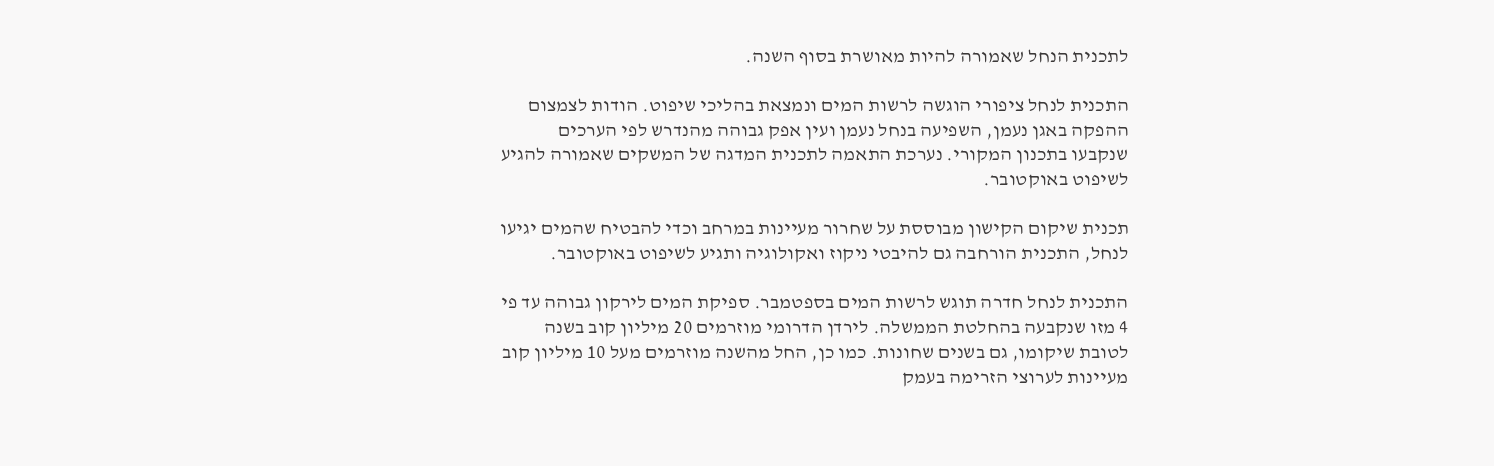לתכנית הנחל שאמורה להיות מאושרת בסוף השנה.

התכנית לנחל ציפורי הוגשה לרשות המים ונמצאת בהליכי שיפוט. הודות לצמצום ההפקה באגן נעמן, השפיעה בנחל נעמן ועין אפק גבוהה מהנדרש לפי הערכים שנקבעו בתכנון המקורי. נערכת התאמה לתכנית המדגה של המשקים שאמורה להגיע לשיפוט באוקטובר.

תכנית שיקום הקישון מבוססת על שחרור מעיינות במרחב וכדי להבטיח שהמים יגיעו לנחל, התכנית הורחבה גם להיבטי ניקוז ואקולוגיה ותגיע לשיפוט באוקטובר.

התכנית לנחל חדרה תוגש לרשות המים בספטמבר. ספיקת המים לירקון גבוהה עד פי 4 מזו שנקבעה בהחלטת הממשלה. לירדן הדרומי מוזרמים 20 מיליון קוב בשנה לטובת שיקומו, גם בשנים שחונות. כמו כן, החל מהשנה מוזרמים מעל 10 מיליון קוב מעיינות לערוצי הזרימה בעמק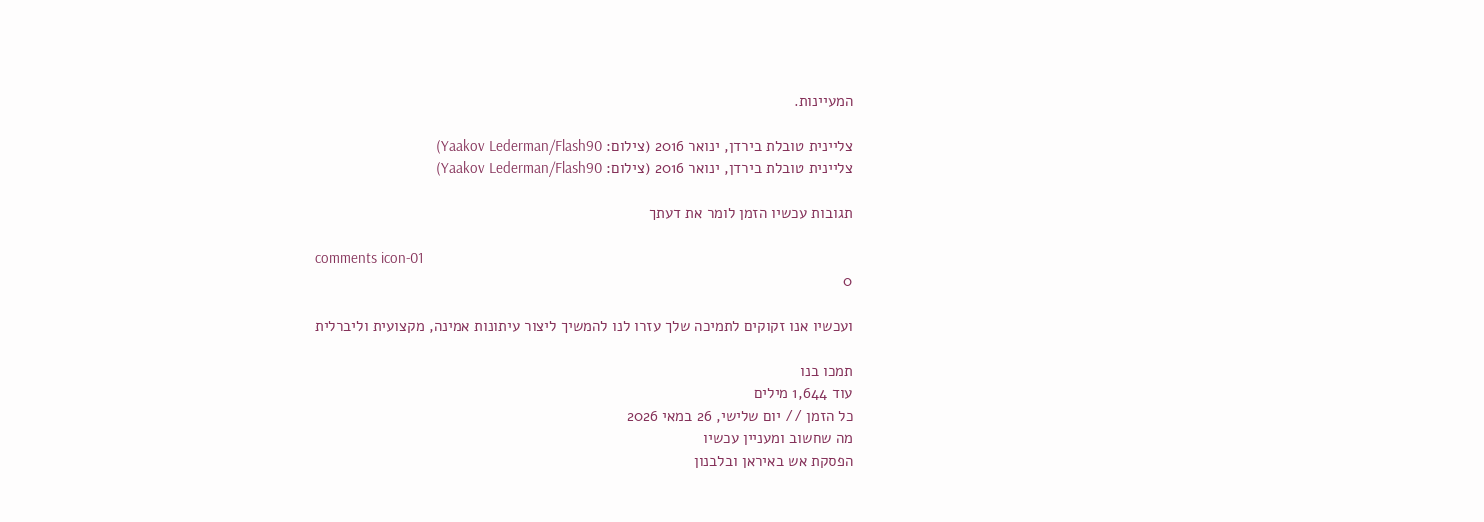המעיינות.

צליינית טובלת בירדן, ינואר 2016 (צילום: Yaakov Lederman/Flash90)
צליינית טובלת בירדן, ינואר 2016 (צילום: Yaakov Lederman/Flash90)

תגובות עכשיו הזמן לומר את דעתך

comments icon-01
0

ועכשיו אנו זקוקים לתמיכה שלך עזרו לנו להמשיך ליצור עיתונות אמינה, מקצועית וליברלית

תמכו בנו
עוד 1,644 מילים
כל הזמן // יום שלישי, 26 במאי 2026
מה שחשוב ומעניין עכשיו
הפסקת אש באיראן ובלבנון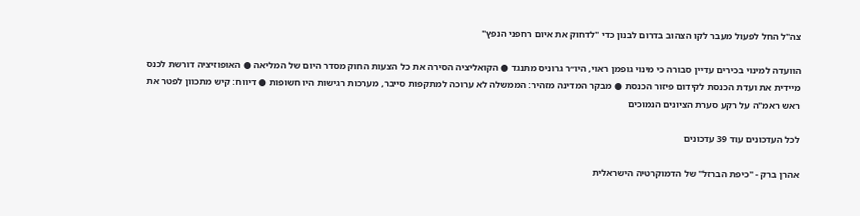צה"ל החל לפעול מעבר לקו הצהוב בדרום לבנון כדי "לדחוק את איום רחפני הנפץ"

הוועדה למינוי בכירים עדיין סבורה כי מינוי גופמן ראוי, היו״ר גרוניס מתנגד ● הקואליציה הסירה את כל הצעות החוק מסדר היום של המליאה ● האופוזיציה דורשת לכנס מיידית את ועדת הכנסת לקידום פיזור הכנסת ● מבקר המדינה מזהיר: הממשלה לא ערוכה למתקפות סייבר, מערכות רגישות היו חשופות ● דיווח: קיש מתכוון לפטר את ראש ראמ"ה על רקע סערת הציונים הנמוכים

לכל העדכונים עוד 39 עדכונים

אהרן ברק - "כיפת הברזל" של הדמוקרטיה הישראלית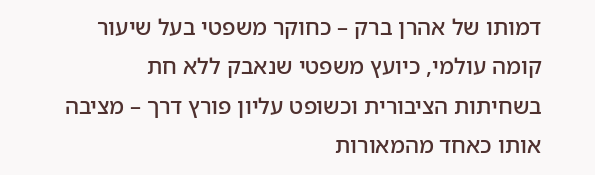דמותו של אהרן ברק – כחוקר משפטי בעל שיעור קומה עולמי, כיועץ משפטי שנאבק ללא חת בשחיתות הציבורית וכשופט עליון פורץ דרך – מציבה אותו כאחד מהמאורות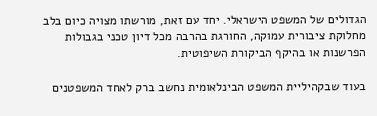הגדולים של המשפט הישראלי. יחד עם זאת, מורשתו מצויה כיום בלב מחלוקת ציבורית עמוקה, החורגת בהרבה מכל דיון טכני בגבולות הפרשנות או בהיקף הביקורת השיפוטית.

בעוד שבקהיליית המשפט הבינלאומית נחשב ברק לאחד המשפטנים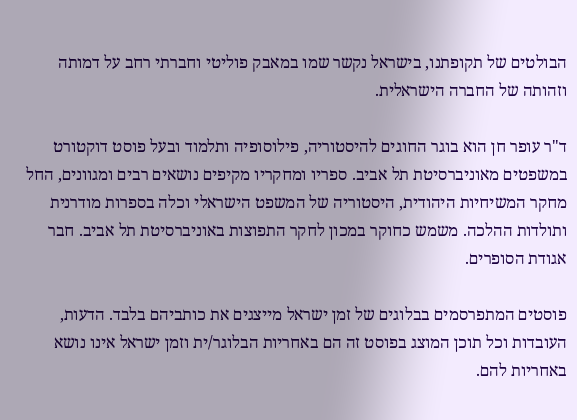הבולטים של תקופתנו, בישראל נקשר שמו במאבק פוליטי וחברתי רחב על דמותה וזהותה של החברה הישראלית.

ד"ר עופר חן הוא בוגר החוגים להיסטוריה, פילוסופיה ותלמוד ובעל פוסט דוקטורט במשפטים מאוניברסיטת תל אביב. ספריו ומחקריו מקיפים נושאים רבים ומגוונים, החל מחקר המשיחיות היהודית, היסטוריה של המשפט הישראלי וכלה בספרות מודרנית ותולדות ההלכה. משמש כחוקר במכון לחקר התפוצות באוניברסיטת תל אביב. חבר אגודת הסופרים.

פוסטים המתפרסמים בבלוגים של זמן ישראל מייצגים את כותביהם בלבד. הדעות, העובדות וכל תוכן המוצג בפוסט זה הם באחריות הבלוגר/ית וזמן ישראל אינו נושא באחריות להם.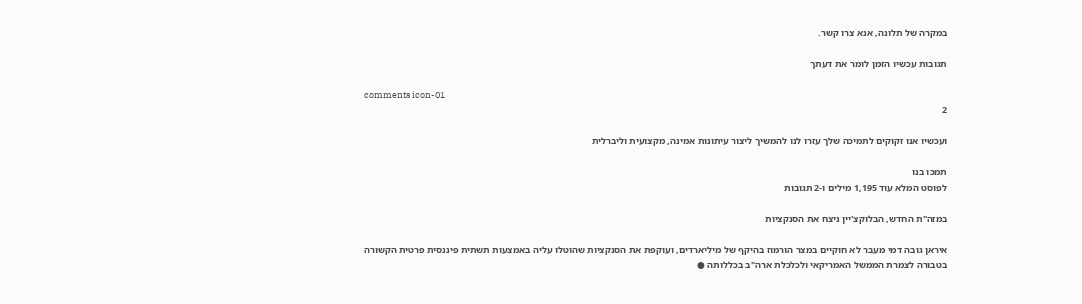במקרה של תלונה, אנא צרו קשר.

תגובות עכשיו הזמן לומר את דעתך

comments icon-01
2

ועכשיו אנו זקוקים לתמיכה שלך עזרו לנו להמשיך ליצור עיתונות אמינה, מקצועית וליברלית

תמכו בנו
לפוסט המלא עוד 1,195 מילים ו-2 תגובות

במזה"ת החדש, הבלוקצ'יין ניצח את הסנקציות

איראן גובה דמי מעבר לא חוקיים במצר הורמוז בהיקף של מיליארדים, ועוקפת את הסנקציות שהוטלו עליה באמצעות תשתית פיננסית פרטית הקשורה בטבורה לצמרת הממשל האמריקאי ולכלכלת ארה"ב בכללותה ●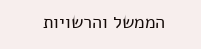הממשל והרשויות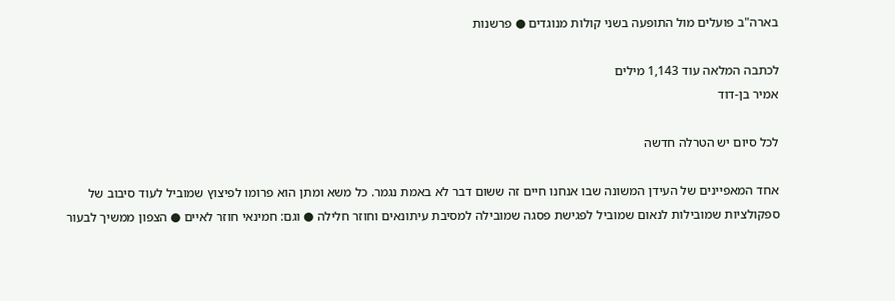בארה"ב פועלים מול התופעה בשני קולות מנוגדים ● פרשנות

לכתבה המלאה עוד 1,143 מילים
אמיר בן-דוד

לכל סיום יש הטרלה חדשה

אחד המאפיינים של העידן המשונה שבו אנחנו חיים זה ששום דבר לא באמת נגמר. כל משא ומתן הוא פרומו לפיצוץ שמוביל לעוד סיבוב של ספקולציות שמובילות לנאום שמוביל לפגישת פסגה שמובילה למסיבת עיתונאים וחוזר חלילה ● וגם: חמינאי חוזר לאיים ● הצפון ממשיך לבעור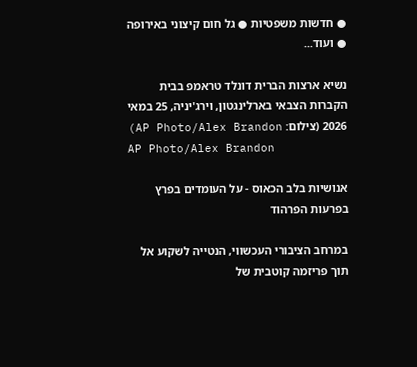● חדשות משפטיות ● גל חום קיצוני באירופה ● ועוד...

נשיא ארצות הברית דונלד טראמפ בבית הקברות הצבאי בארלינגטון, וירג'יניה, 25 במאי 2026 (צילום: AP Photo/Alex Brandon)
AP Photo/Alex Brandon

אנושיות בלב הכאוס - על העומדים בפרץ בפרעות הפרהוד

במרחב הציבורי העכשווי, הנטייה לשקוע אל תוך פריזמה קוטבית של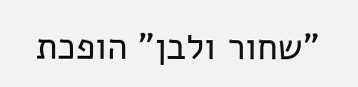"שחור ולבן" הופכת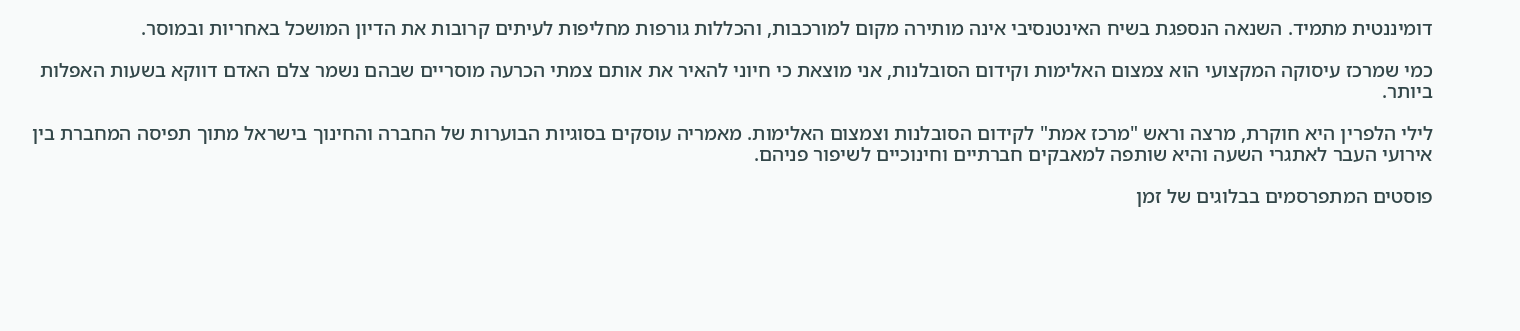דומיננטית מתמיד. השנאה הנספגת בשיח האינטנסיבי אינה מותירה מקום למורכבות, והכללות גורפות מחליפות לעיתים קרובות את הדיון המושכל באחריות ובמוסר.

כמי שמרכז עיסוקה המקצועי הוא צמצום האלימות וקידום הסובלנות, אני מוצאת כי חיוני להאיר את אותם צמתי הכרעה מוסריים שבהם נשמר צלם האדם דווקא בשעות האפלות ביותר.

לילי הלפרין היא חוקרת, מרצה וראש "מרכז אמת" לקידום הסובלנות וצמצום האלימות. מאמריה עוסקים בסוגיות הבוערות של החברה והחינוך בישראל מתוך תפיסה המחברת בין אירועי העבר לאתגרי השעה והיא שותפה למאבקים חברתיים וחינוכיים לשיפור פניהם.

פוסטים המתפרסמים בבלוגים של זמן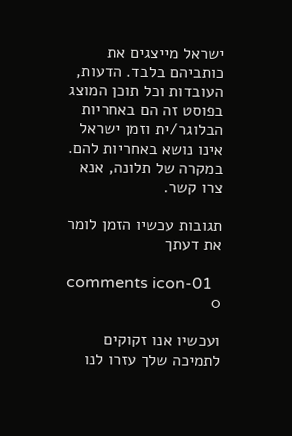ישראל מייצגים את כותביהם בלבד. הדעות, העובדות וכל תוכן המוצג בפוסט זה הם באחריות הבלוגר/ית וזמן ישראל אינו נושא באחריות להם. במקרה של תלונה, אנא צרו קשר.

תגובות עכשיו הזמן לומר את דעתך

comments icon-01
0

ועכשיו אנו זקוקים לתמיכה שלך עזרו לנו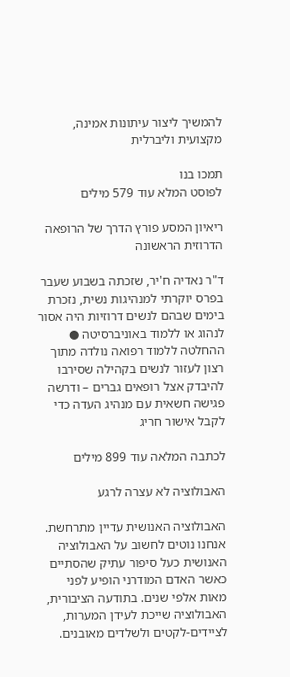להמשיך ליצור עיתונות אמינה, מקצועית וליברלית

תמכו בנו
לפוסט המלא עוד 579 מילים

ריאיון המסע פורץ הדרך של הרופאה הדרוזית הראשונה

ד"ר נאדיה ח'יר, שזכתה בשבוע שעבר בפרס יוקרתי למנהיגות נשית, נזכרת בימים שבהם לנשים דרוזיות היה אסור לנהוג או ללמוד באוניברסיטה ● ההחלטה ללמוד רפואה נולדה מתוך רצון לעזור לנשים בקהילה שסירבו להיבדק אצל רופאים גברים – ודרשה פגישה חשאית עם מנהיג העדה כדי לקבל אישור חריג

לכתבה המלאה עוד 899 מילים

האבולוציה לא עצרה לרגע

האבולוציה האנושית עדיין מתרחשת. אנחנו נוטים לחשוב על האבולוציה האנושית כעל סיפור עתיק שהסתיים כאשר האדם המודרני הופיע לפני מאות אלפי שנים. בתודעה הציבורית, האבולוציה שייכת לעידן המערות, לציידים-לקטים ולשלדים מאובנים.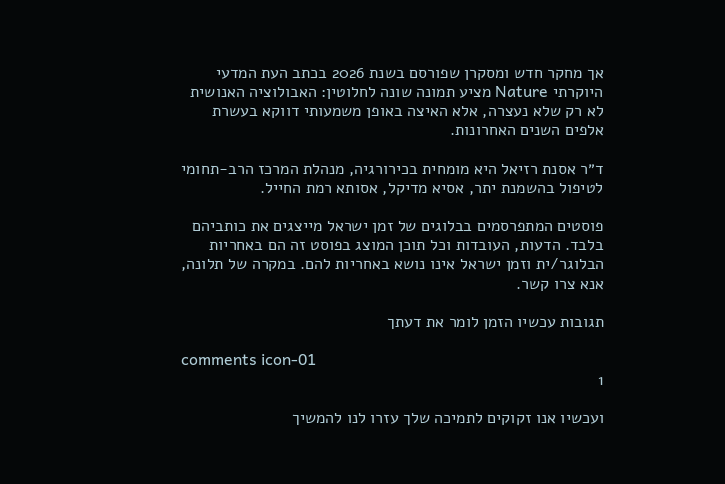אך מחקר חדש ומסקרן שפורסם בשנת 2026 בכתב העת המדעי היוקרתי Nature מציע תמונה שונה לחלוטין: האבולוציה האנושית לא רק שלא נעצרה, אלא האיצה באופן משמעותי דווקא בעשרת אלפים השנים האחרונות.

ד״ר אסנת רזיאל היא מומחית בכירורגיה, מנהלת המרכז הרב-תחומי לטיפול בהשמנת יתר, אסיא מדיקל, אסותא רמת החייל.

פוסטים המתפרסמים בבלוגים של זמן ישראל מייצגים את כותביהם בלבד. הדעות, העובדות וכל תוכן המוצג בפוסט זה הם באחריות הבלוגר/ית וזמן ישראל אינו נושא באחריות להם. במקרה של תלונה, אנא צרו קשר.

תגובות עכשיו הזמן לומר את דעתך

comments icon-01
1

ועכשיו אנו זקוקים לתמיכה שלך עזרו לנו להמשיך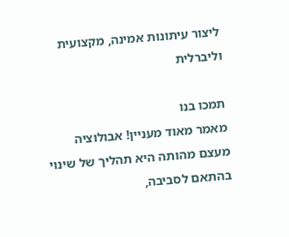ליצור עיתונות אמינה, מקצועית וליברלית

תמכו בנו
מאמר מאוד מעניין! אבולוציה מעצם מהותה היא תהליך של שינוי בהתאם לסביבה,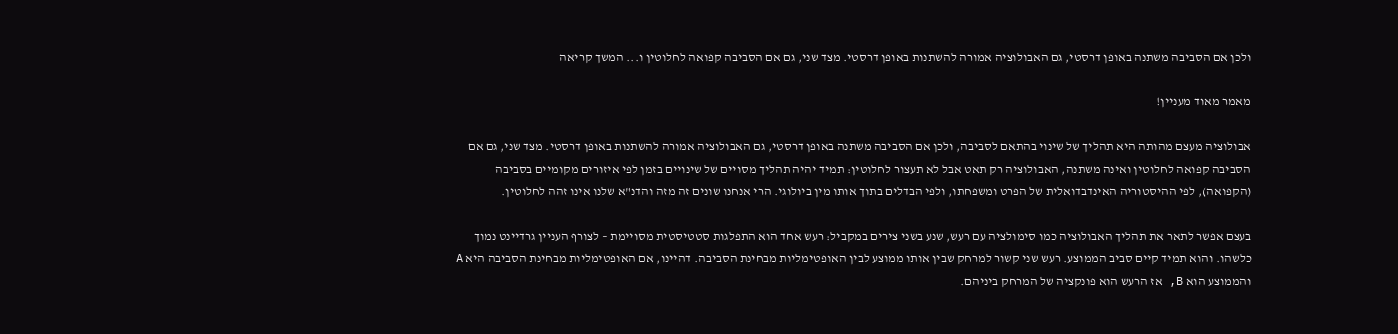ולכן אם הסביבה משתנה באופן דרסטי, גם האבולוציה אמורה להשתנות באופן דרסטי. מצד שני, גם אם הסביבה קפואה לחלוטין ו... המשך קריאה

מאמר מאוד מעניין!

אבולוציה מעצם מהותה היא תהליך של שינוי בהתאם לסביבה, ולכן אם הסביבה משתנה באופן דרסטי, גם האבולוציה אמורה להשתנות באופן דרסטי. מצד שני, גם אם הסביבה קפואה לחלוטין ואינה משתנה, האבולוציה רק תאט אבל לא תעצור לחלוטין: תמיד יהיה תהליך מסויים של שינויים בזמן לפי איזורים מקומיים בסביבה (הקפואה), לפי ההיסטוריה האינדבדואלית של הפרט ומשפחתו, ולפי הבדלים בתוך אותו מין ביולוגי. הרי אנחנו שונים זה מזה והדנ"א שלנו אינו זהה לחלוטין.

בעצם אפשר לתאר את תהליך האבולוציה כמו סימולציה עם רעש, שנע בשני צירים במקביל: רעש אחד הוא התפלגות סטטיסטית מסויימת – לצורף העניין גרדיינט נמוך כלשהו. והוא תמיד קיים סביב הממוצע. רעש שני קשור למרחק שבין אותו ממוצע לבין האופטימליות מבחינת הסביבה. דהיינו, אם האופטימליות מבחינת הסביבה היא A והממוצע הוא B, אז הרעש הוא פונקציה של המרחק ביניהם.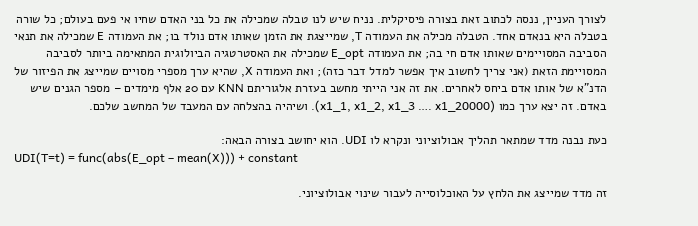לצורך העניין, ננסה לכתוב זאת בצורה פיסיקלית. נניח שיש לנו טבלה שמכילה את כל בני האדם שחיו אי פעם בעולם; כל שורה בטבלה היא בנאדם אחד. הטבלה מכילה את העמודה T, שמייצגת את הזמן שאותו אדם נולד בו; את העמודה E שמכילה את תנאי הסביבה המסויימים שאותו אדם חי בה; את העמודה E_opt שמכילה את האסטרטגיה הביולוגית המתאימה ביותר לסביבה המסויימת הזאת (אני צריך לחשוב איך אפשר למדל דבר כזה); ואת העמודה X, שהיא ערך מספרי מסויים שמייצג את הפיזור של הדנ"א של אותו אדם ביחס לאחרים. את זה אני הייתי מחשב בעזרת אלגוריתם KNN עם 20 אלף מימדים – מספר הגנים שיש באדם. זה יצא ערך כמו (x1_1, x1_2, x1_3 …. x1_20000). ושיהיה בהצלחה עם המעבד של המחשב שלכם.

כעת נבנה מדד שמתאר תהליך אבולוציוני ונקרא לו UDI. הוא יחושב בצורה הבאה:
UDI(T=t) = func(abs(E_opt – mean(X))) + constant

זה מדד שמייצג את הלחץ על האוכלוסייה לעבור שינוי אבולוציוני.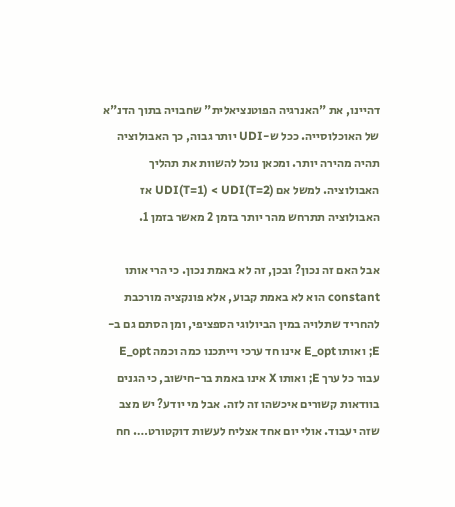דהיינו, את "האנרגיה הפוטנציאלית" שחבויה בתוך הדנ"א של האוכלוסייה. ככל ש-UDI יותר גבוה, כך האבולוציה תהיה מהירה יותר. ומכאן נוכל להשוות את תהליך האבולוציה. למשל אם UDI(T=1) < UDI(T=2) אז האבולוציה תתרחש מהר יותר בזמן 2 מאשר בזמן 1.

אבל האם זה נכון? ובכן, זה לא באמת נכון. כי הרי אותו constant הוא לא באמת קבוע, אלא פונקציה מורכבת להחריד שתלויה במין הביולוגי הספציפי, ומן הסתם גם ב-E; ואותו E_opt אינו חד ערכי וייתכנו כמה וכמה E_opt עבור כל ערך E; ואותו X אינו באמת בר-חישוב, כי הגנים בוודאות קשורים איכשהו זה לזה. אבל מי יודע? יש מצב שזה יעבוד. אולי יום אחד אצליח לעשות דוקטורט…. חח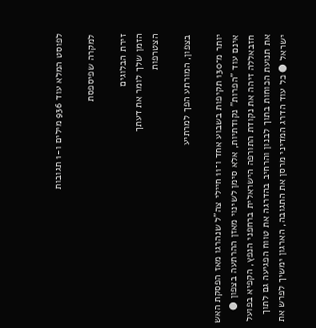לפוסט המלא עוד 936 מילים ו-1 תגובות

למקרה שפיספסת

זירת הבלוגים
הזמן שלך לומר את דעתך
הצטרפות

בצפון, המורתע הפך למרתיע

יותר מ־130 תקיפות בשבוע אחד ו־11 חיילי צה"ל שנהרגו מאז הפסקת האש אינם עוד "הפרות" נקודתיות, אלא סימן לשינוי מאזן ההרתעה בצפון ● חזבאללה זיהה את נקודת התורפה הישראלית ברחפני הנפץ, הקפיא בפועל את תנועת הכוחות בתוך לבנון והרחיב בהדרגה את טווח הפגיעה גם לתוך ישראל ● כל עוד הדרג המדיני מרסן את התגובה, הארגון ימשיך לפרש את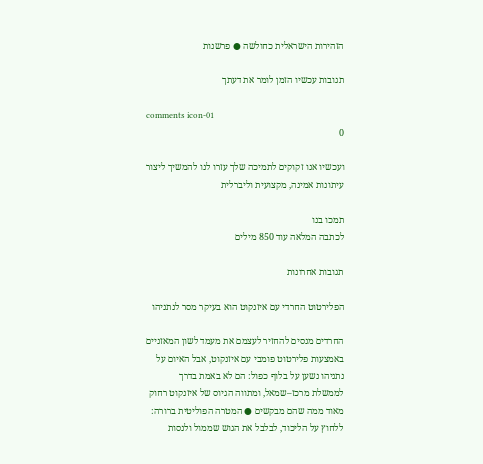הזהירות הישראלית כחולשה ● פרשנות

תגובות עכשיו הזמן לומר את דעתך

comments icon-01
0

ועכשיו אנו זקוקים לתמיכה שלך עזרו לנו להמשיך ליצור עיתונות אמינה, מקצועית וליברלית

תמכו בנו
לכתבה המלאה עוד 850 מילים

תגובות אחרונות

הפלירטוט החרדי עם איזנקוט הוא בעיקר מסר לנתניהו

החרדים מנסים להחזיר לעצמם את מעמד לשון המאזניים באמצעות פלירטוט פומבי עם איזנקוט, אבל האיום על נתניהו נשען על בלוף כפול: הם לא באמת בדרך לממשלת מרכז–שמאל, ומתווה הגיוס של איזנקוט רחוק מאוד ממה שהם מבקשים ● המטרה הפוליטית ברורה: ללחוץ על הליכוד, לבלבל את הגוש שממול ולנסות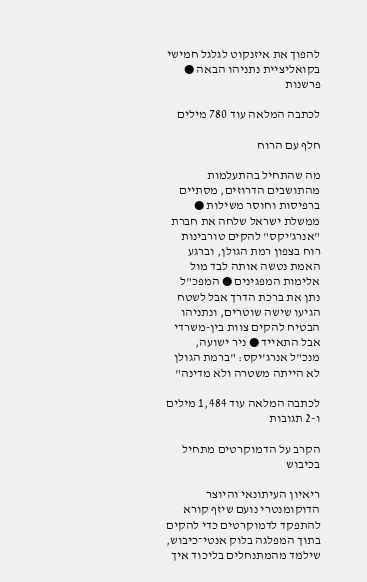להפוך את איזנקוט לגלגל חמישי בקואליציית נתניהו הבאה ● פרשנות

לכתבה המלאה עוד 780 מילים

חלף עם הרוח

מה שהתחיל בהתעלמות מהתושבים הדרוזים, מסתיים ברפיסות וחוסר משילות ● ממשלת ישראל שלחה את חברת "אנרג'יקס" להקים טורבינות רוח בצפון רמת הגולן, וברגע האמת נטשה אותה לבד מול אלימות המפגינים ● המפכ"ל נתן את ברכת הדרך אבל לשטח הגיעו שישה שוטרים, ונתניהו הבטיח להקים צוות בין-משרדי אבל התאייד ● ניר ישועה, מנכ"ל אנרג'יקס: "ברמת הגולן לא הייתה משטרה ולא מדינה"

לכתבה המלאה עוד 1,484 מילים ו-2 תגובות

הקרב על הדמוקרטים מתחיל בכיבוש

ריאיון העיתונאי והיוצר הדוקומנטרי נועם שיזף קורא להתפקד לדמוקרטים כדי להקים בתוך המפלגה בלוק אנטי־כיבוש, שילמד מהמתנחלים בליכוד איך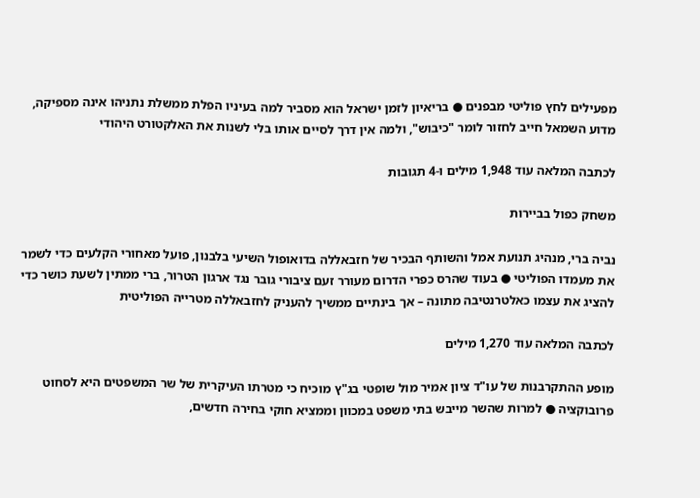מפעילים לחץ פוליטי מבפנים ● בריאיון לזמן ישראל הוא מסביר למה בעיניו הפלת ממשלת נתניהו אינה מספיקה, מדוע השמאל חייב לחזור לומר "כיבוש", ולמה אין דרך לסיים אותו בלי לשנות את האלקטורט היהודי

לכתבה המלאה עוד 1,948 מילים ו-4 תגובות

משחק כפול בביירות

נביה ברי, מנהיג תנועת אמל והשותף הבכיר של חזבאללה בדואופול השיעי בלבנון, פועל מאחורי הקלעים כדי לשמר את מעמדו הפוליטי ● בעוד שהרס כפרי הדרום מעורר זעם ציבורי גובר נגד ארגון הטרור, ברי ממתין לשעת כושר כדי להציג את עצמו כאלטרנטיבה מתונה – אך בינתיים ממשיך להעניק לחזבאללה מטרייה הפוליטית

לכתבה המלאה עוד 1,270 מילים

מופע ההתקרבנות של עו"ד ציון אמיר מול שופטי בג"ץ מוכיח כי מטרתו העיקרית של שר המשפטים היא לסחוט פרובוקציה ● למרות שהשר מייבש בתי משפט במכוון וממציא חוקי בחירה חדשים,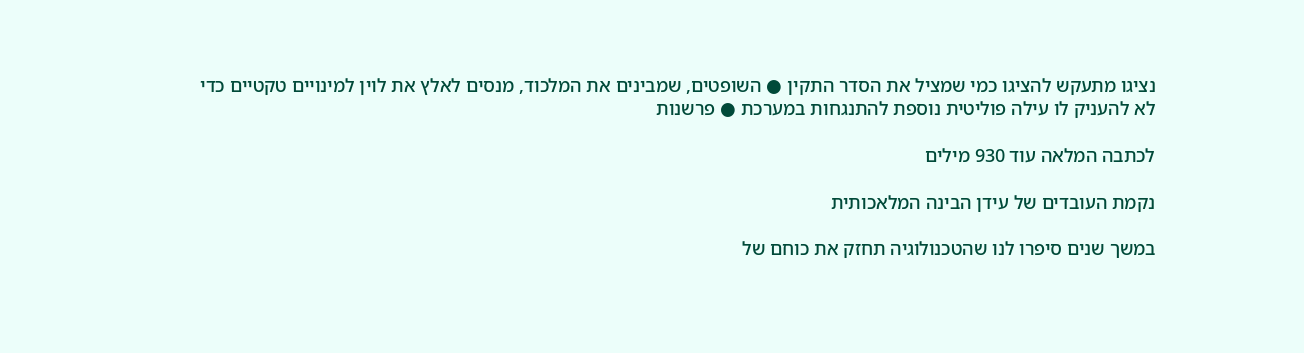נציגו מתעקש להציגו כמי שמציל את הסדר התקין ● השופטים, שמבינים את המלכוד, מנסים לאלץ את לוין למינויים טקטיים כדי לא להעניק לו עילה פוליטית נוספת להתנגחות במערכת ● פרשנות

לכתבה המלאה עוד 930 מילים

נקמת העובדים של עידן הבינה המלאכותית

במשך שנים סיפרו לנו שהטכנולוגיה תחזק את כוחם של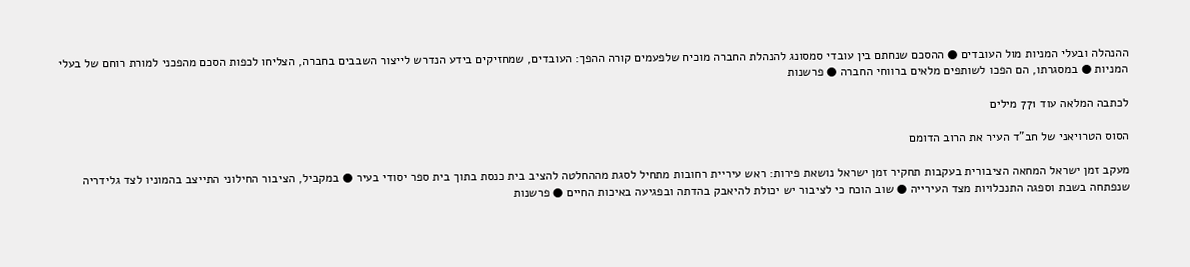ההנהלה ובעלי המניות מול העובדים ● ההסכם שנחתם בין עובדי סמסונג להנהלת החברה מוכיח שלפעמים קורה ההפך: העובדים, שמחזיקים בידע הנדרש לייצור השבבים בחברה, הצליחו לכפות הסכם מהפכני למורת רוחם של בעלי המניות ● במסגרתו, הם הפכו לשותפים מלאים ברווחי החברה ● פרשנות

לכתבה המלאה עוד 771 מילים

הסוס הטרויאני של חב"ד העיר את הרוב הדומם

מעקב זמן ישראל המחאה הציבורית בעקבות תחקיר זמן ישראל נושאת פירות: ראש עיריית רחובות מתחיל לסגת מההחלטה להציב בית כנסת בתוך בית ספר יסודי בעיר ● במקביל, הציבור החילוני התייצב בהמוניו לצד גלידריה שנפתחה בשבת וספגה התנכלויות מצד העירייה ● שוב הוכח כי לציבור יש יכולת להיאבק בהדתה ובפגיעה באיכות החיים ● פרשנות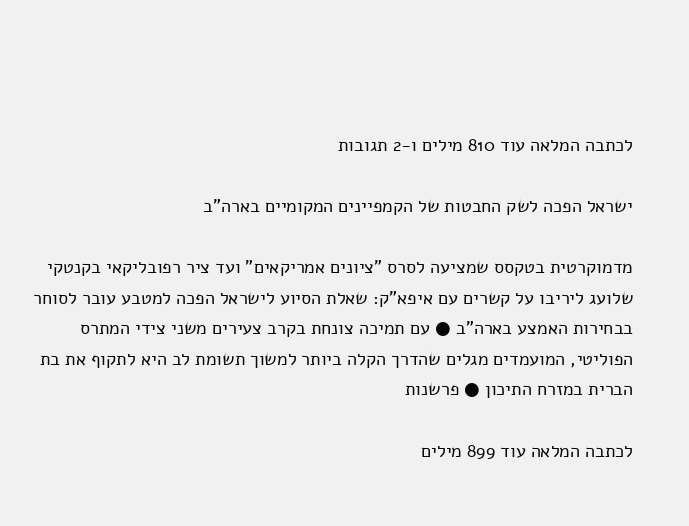לכתבה המלאה עוד 810 מילים ו-2 תגובות

ישראל הפכה לשק החבטות של הקמפיינים המקומיים בארה"ב

מדמוקרטית בטקסס שמציעה לסרס "ציונים אמריקאים" ועד ציר רפובליקאי בקנטקי שלועג ליריבו על קשרים עם איפא"ק: שאלת הסיוע לישראל הפכה למטבע עובר לסוחר בבחירות האמצע בארה"ב ● עם תמיכה צונחת בקרב צעירים משני צידי המתרס הפוליטי, המועמדים מגלים שהדרך הקלה ביותר למשוך תשומת לב היא לתקוף את בת הברית במזרח התיכון ● פרשנות

לכתבה המלאה עוד 899 מילים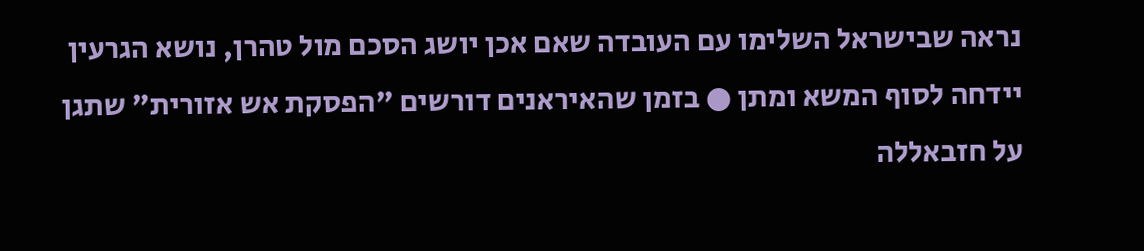נראה שבישראל השלימו עם העובדה שאם אכן יושג הסכם מול טהרן, נושא הגרעין יידחה לסוף המשא ומתן ● בזמן שהאיראנים דורשים "הפסקת אש אזורית" שתגן על חזבאללה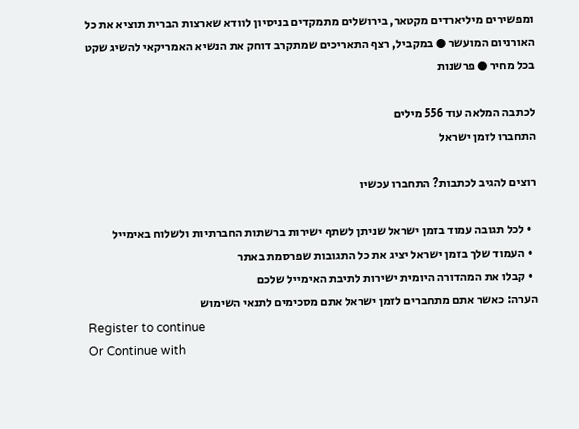ומפשירים מיליארדים מקטאר, בירושלים מתמקדים בניסיון לוודא שארצות הברית תוציא את כל האורניום המועשר ● במקביל, רצף התאריכים שמתקרב דוחק את הנשיא האמריקאי להשיג שקט בכל מחיר ● פרשנות

לכתבה המלאה עוד 556 מילים
התחברו לזמן ישראל

רוצים להגיב לכתבות? התחברו עכשיו

  • לכל תגובה עמוד בזמן ישראל שניתן לשתף ישירות ברשתות החברתיות ולשלוח באימייל
  • העמוד שלך בזמן ישראל יציג את כל התגובות שפרסמת באתר
  • קבלו את המהדורה היומית ישירות לתיבת האימייל שלכם
הערה: כאשר אתם מתחברים לזמן ישראל אתם מסכימים לתנאי השימוש
Register to continue
Or Continue with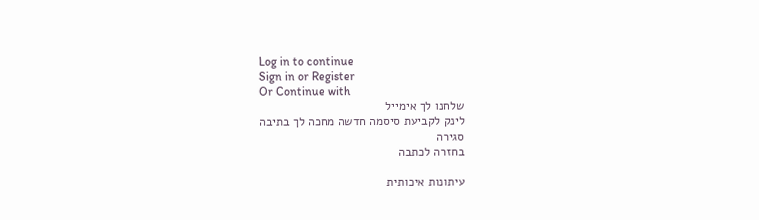Log in to continue
Sign in or Register
Or Continue with
שלחנו לך אימייל
לינק לקביעת סיסמה חדשה מחכה לך בתיבה
סגירה
בחזרה לכתבה

עיתונות איכותית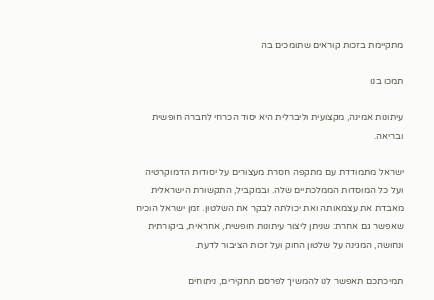מתקיימת בזכות קוראים שתומכים בה

תמכו בנו

עיתונות אמינה, מקצועית וליברלית היא יסוד הכרחי לחברה חופשית ובריאה.

ישראל מתמודדת עם מתקפה חסרת מעצורים על יסודות הדמוקרטיה ועל כל המוסדות הממלכתיים שלה. ובמקביל, התקשורת הישראלית מאבדת את עצמאותה ואת יכולתה לבקר את השלטון. זמן ישראל הוכיח שאפשר גם אחרת: שניתן ליצור עיתונות חופשית, אחראית, ביקורתית ונחושה, המגינה על שלטון החוק ועל זכות הציבור לדעת.

תמיכתכם תאפשר לנו להמשיך לפרסם תחקירים, ניתוחים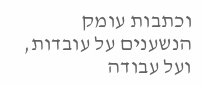וכתבות עומק הנשענים על עובדות, ועל עבודה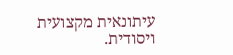עיתונאית מקצועית ויסודית.